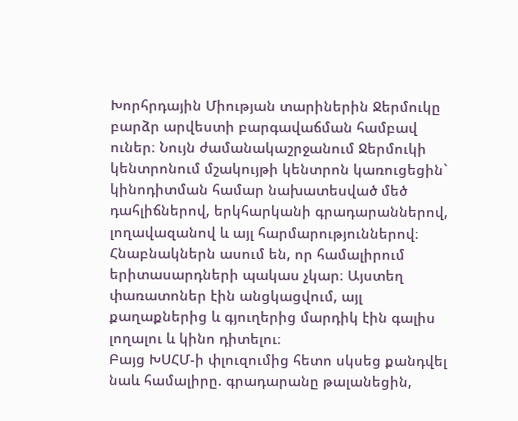Խորհրդային Միության տարիներին Ջերմուկը բարձր արվեստի բարգավաճման համբավ ուներ։ Նույն ժամանակաշրջանում Ջերմուկի կենտրոնում մշակույթի կենտրոն կառուցեցին` կինոդիտման համար նախատեսված մեծ դահլիճներով, երկհարկանի գրադարաններով, լողավազանով և այլ հարմարություններով։ Հնաբնակներն ասում են, որ համալիրում երիտասարդների պակաս չկար։ Այստեղ փառատոներ էին անցկացվում, այլ քաղաքներից և գյուղերից մարդիկ էին գալիս լողալու և կինո դիտելու։
Բայց ԽՍՀՄ-ի փլուզումից հետո սկսեց քանդվել նաև համալիրը. գրադարանը թալանեցին,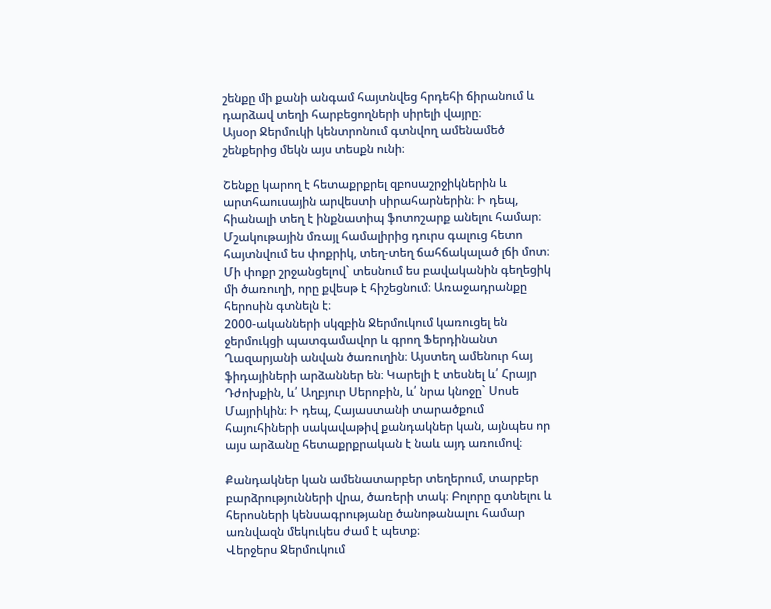շենքը մի քանի անգամ հայտնվեց հրդեհի ճիրանում և դարձավ տեղի հարբեցողների սիրելի վայրը։
Այսօր Ջերմուկի կենտրոնում գտնվող ամենամեծ շենքերից մեկն այս տեսքն ունի։

Շենքը կարող է հետաքրքրել զբոսաշրջիկներին և արտհաուսային արվեստի սիրահարներին։ Ի դեպ, հիանալի տեղ է ինքնատիպ ֆոտոշարք անելու համար։
Մշակութային մռայլ համալիրից դուրս գալուց հետո հայտնվում ես փոքրիկ, տեղ-տեղ ճահճակալած լճի մոտ։ Մի փոքր շրջանցելով` տեսնում ես բավականին գեղեցիկ մի ծառուղի, որը քվեսթ է հիշեցնում։ Առաջադրանքը հերոսին գտնելն է։
2000-ականների սկզբին Ջերմուկում կառուցել են ջերմուկցի պատգամավոր և գրող Ֆերդինանտ Ղազարյանի անվան ծառուղին։ Այստեղ ամենուր հայ ֆիդայիների արձաններ են։ Կարելի է տեսնել և՛ Հրայր Դժոխքին, և՛ Աղբյուր Սերոբին, և՛ նրա կնոջը` Սոսե Մայրիկին։ Ի դեպ, Հայաստանի տարածքում հայուհիների սակավաթիվ քանդակներ կան, այնպես որ այս արձանը հետաքրքրական է նաև այդ առումով։

Քանդակներ կան ամենատարբեր տեղերում, տարբեր բարձրությունների վրա, ծառերի տակ։ Բոլորը գտնելու և հերոսների կենսագրությանը ծանոթանալու համար առնվազն մեկուկես ժամ է պետք։
Վերջերս Ջերմուկում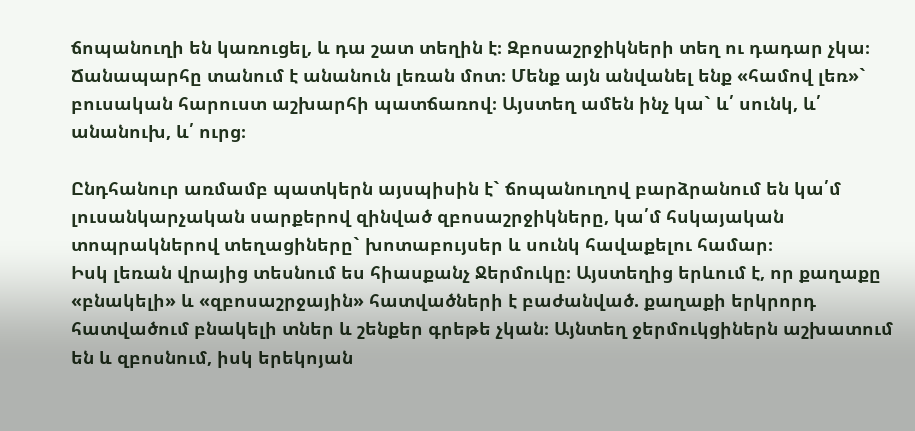ճոպանուղի են կառուցել, և դա շատ տեղին է։ Զբոսաշրջիկների տեղ ու դադար չկա։ Ճանապարհը տանում է անանուն լեռան մոտ։ Մենք այն անվանել ենք «համով լեռ»` բուսական հարուստ աշխարհի պատճառով։ Այստեղ ամեն ինչ կա` և՛ սունկ, և՛ անանուխ, և՛ ուրց։

Ընդհանուր առմամբ պատկերն այսպիսին է` ճոպանուղով բարձրանում են կա՛մ լուսանկարչական սարքերով զինված զբոսաշրջիկները, կա՛մ հսկայական տոպրակներով տեղացիները` խոտաբույսեր և սունկ հավաքելու համար։
Իսկ լեռան վրայից տեսնում ես հիասքանչ Ջերմուկը։ Այստեղից երևում է, որ քաղաքը «բնակելի» և «զբոսաշրջային» հատվածների է բաժանված. քաղաքի երկրորդ հատվածում բնակելի տներ և շենքեր գրեթե չկան։ Այնտեղ ջերմուկցիներն աշխատում են և զբոսնում, իսկ երեկոյան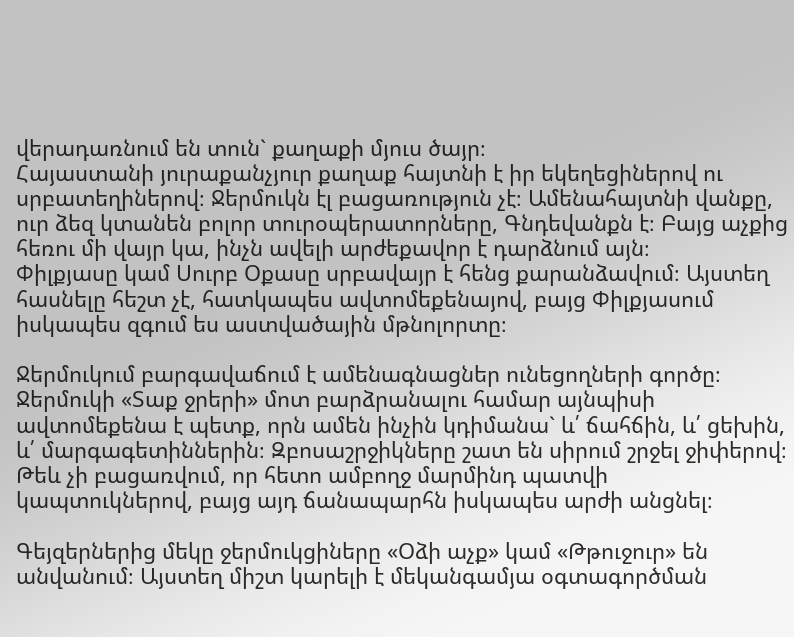վերադառնում են տուն` քաղաքի մյուս ծայր։
Հայաստանի յուրաքանչյուր քաղաք հայտնի է իր եկեղեցիներով ու սրբատեղիներով։ Ջերմուկն էլ բացառություն չէ։ Ամենահայտնի վանքը, ուր ձեզ կտանեն բոլոր տուրօպերատորները, Գնդեվանքն է։ Բայց աչքից հեռու մի վայր կա, ինչն ավելի արժեքավոր է դարձնում այն։
Փիլքյասը կամ Սուրբ Օքասը սրբավայր է հենց քարանձավում։ Այստեղ հասնելը հեշտ չէ, հատկապես ավտոմեքենայով, բայց Փիլքյասում իսկապես զգում ես աստվածային մթնոլորտը։

Ջերմուկում բարգավաճում է ամենագնացներ ունեցողների գործը։ Ջերմուկի «Տաք ջրերի» մոտ բարձրանալու համար այնպիսի ավտոմեքենա է պետք, որն ամեն ինչին կդիմանա` և՛ ճահճին, և՛ ցեխին, և՛ մարգագետիններին։ Զբոսաշրջիկները շատ են սիրում շրջել ջիփերով։ Թեև չի բացառվում, որ հետո ամբողջ մարմինդ պատվի կապտուկներով, բայց այդ ճանապարհն իսկապես արժի անցնել։

Գեյզերներից մեկը ջերմուկցիները «Օձի աչք» կամ «Թթուջուր» են անվանում։ Այստեղ միշտ կարելի է մեկանգամյա օգտագործման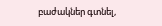բաժակներ գտնել,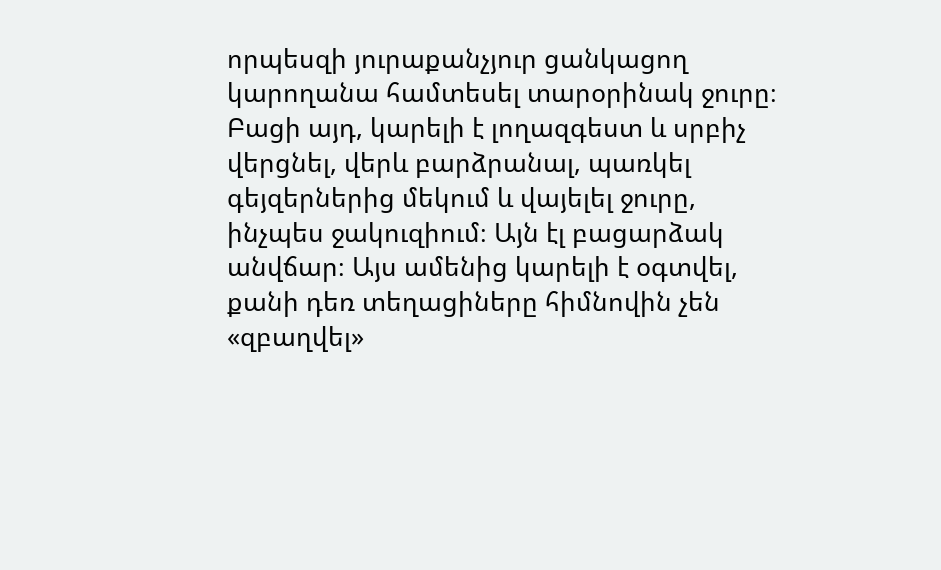որպեսզի յուրաքանչյուր ցանկացող կարողանա համտեսել տարօրինակ ջուրը։ Բացի այդ, կարելի է լողազգեստ և սրբիչ վերցնել, վերև բարձրանալ, պառկել գեյզերներից մեկում և վայելել ջուրը, ինչպես ջակուզիում։ Այն էլ բացարձակ անվճար։ Այս ամենից կարելի է օգտվել, քանի դեռ տեղացիները հիմնովին չեն «զբաղվել»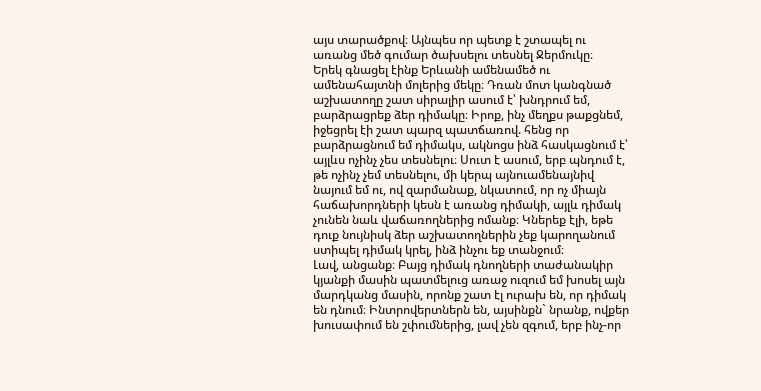այս տարածքով։ Այնպես որ պետք է շտապել ու առանց մեծ գումար ծախսելու տեսնել Ջերմուկը։
Երեկ գնացել էինք Երևանի ամենամեծ ու ամենահայտնի մոլերից մեկը։ Դռան մոտ կանգնած աշխատողը շատ սիրալիր ասում է՝ խնդրում եմ, բարձրացրեք ձեր դիմակը։ Իրոք, ինչ մեղքս թաքցնեմ, իջեցրել էի շատ պարզ պատճառով. հենց որ բարձրացնում եմ դիմակս, ակնոցս ինձ հասկացնում է՝ այլևս ոչինչ չես տեսնելու։ Սուտ է ասում, երբ պնդում է, թե ոչինչ չեմ տեսնելու, մի կերպ այնուամենայնիվ նայում եմ ու, ով զարմանաք, նկատում, որ ոչ միայն հաճախորդների կեսն է առանց դիմակի, այլև դիմակ չունեն նաև վաճառողներից ոմանք։ Կներեք էլի, եթե դուք նույնիսկ ձեր աշխատողներին չեք կարողանում ստիպել դիմակ կրել, ինձ ինչու եք տանջում։
Լավ, անցանք։ Բայց դիմակ դնողների տաժանակիր կյանքի մասին պատմելուց առաջ ուզում եմ խոսել այն մարդկանց մասին, որոնք շատ էլ ուրախ են, որ դիմակ են դնում։ Ինտրովերտներն են, այսինքն` նրանք, ովքեր խուսափում են շփումներից, լավ չեն զգում, երբ ինչ-որ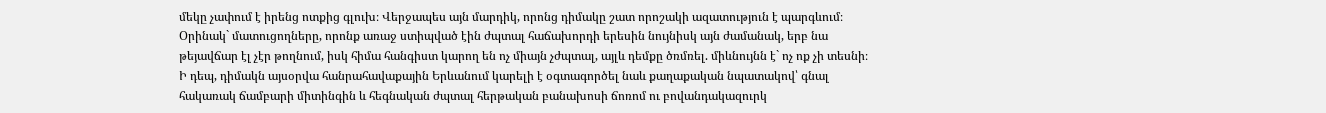մեկը չափում է իրենց ոտքից գլուխ։ Վերջապես այն մարդիկ, որոնց դիմակը շատ որոշակի ազատություն է պարգևում։ Օրինակ` մատուցողները, որոնք առաջ ստիպված էին ժպտալ հաճախորդի երեսին նույնիսկ այն ժամանակ, երբ նա թեյավճար էլ չէր թողնում, իսկ հիմա հանգիստ կարող են ոչ միայն չժպտալ, այլև դեմքը ծռմռել. միևնույնն է` ոչ ոք չի տեսնի։
Ի դեպ, դիմակն այսօրվա հանրահավաքային Երևանում կարելի է օգտագործել նաև քաղաքական նպատակով՝ գնալ հակառակ ճամբարի միտինգին և հեգնական ժպտալ հերթական բանախոսի ճոռոմ ու բովանդակազուրկ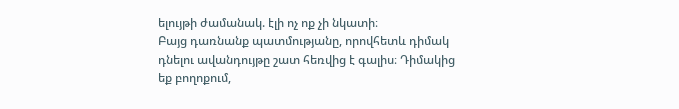ելույթի ժամանակ. էլի ոչ ոք չի նկատի։
Բայց դառնանք պատմությանը, որովհետև դիմակ դնելու ավանդույթը շատ հեռվից է գալիս։ Դիմակից եք բողոքում,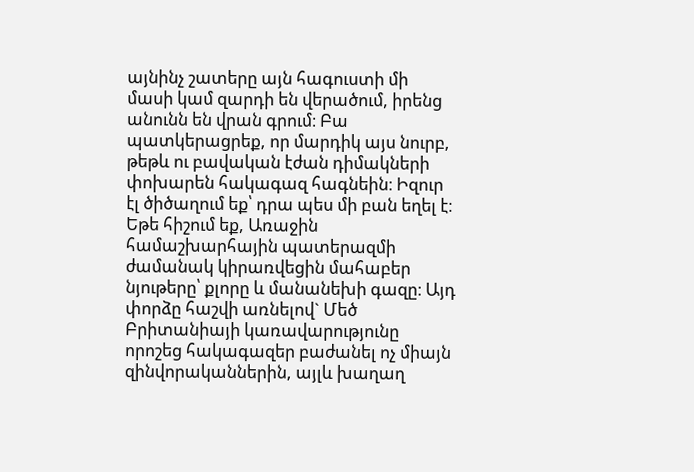այնինչ շատերը այն հագուստի մի մասի կամ զարդի են վերածում, իրենց անունն են վրան գրում։ Բա պատկերացրեք, որ մարդիկ այս նուրբ, թեթև ու բավական էժան դիմակների փոխարեն հակագազ հագնեին։ Իզուր էլ ծիծաղում եք՝ դրա պես մի բան եղել է։ Եթե հիշում եք, Առաջին համաշխարհային պատերազմի ժամանակ կիրառվեցին մահաբեր նյութերը՝ քլորը և մանանեխի գազը։ Այդ փորձը հաշվի առնելով` Մեծ Բրիտանիայի կառավարությունը որոշեց հակագազեր բաժանել ոչ միայն զինվորականներին, այլև խաղաղ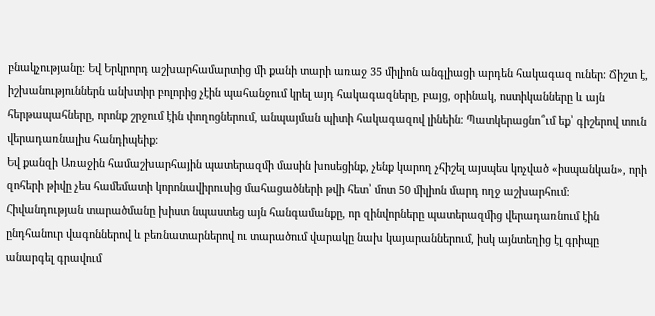բնակչությանը։ Եվ Երկրորդ աշխարհամարտից մի քանի տարի առաջ 35 միլիոն անգլիացի արդեն հակագազ ուներ։ Ճիշտ է, իշխանություններն անխտիր բոլորից չէին պահանջում կրել այդ հակագազները, բայց, օրինակ, ոստիկանները և այն հերթապահները, որոնք շրջում էին փողոցներում, անպայման պիտի հակագազով լինեին։ Պատկերացնո՞ւմ եք՝ գիշերով տուն վերադառնալիս հանդիպեիք։
Եվ քանզի Առաջին համաշխարհային պատերազմի մասին խոսեցինք, չենք կարող չհիշել այսպես կոչված «իսպանկան», որի զոհերի թիվը չես համեմատի կորոնավիրուսից մահացածների թվի հետ՝ մոտ 50 միլիոն մարդ ողջ աշխարհում։
Հիվանդության տարածմանը խիստ նպաստեց այն հանգամանքը, որ զինվորները պատերազմից վերադառնում էին ընդհանուր վագոններով և բեռնատարներով ու տարածում վարակը նախ կայարաններում, իսկ այնտեղից էլ գրիպը անարգել գրավում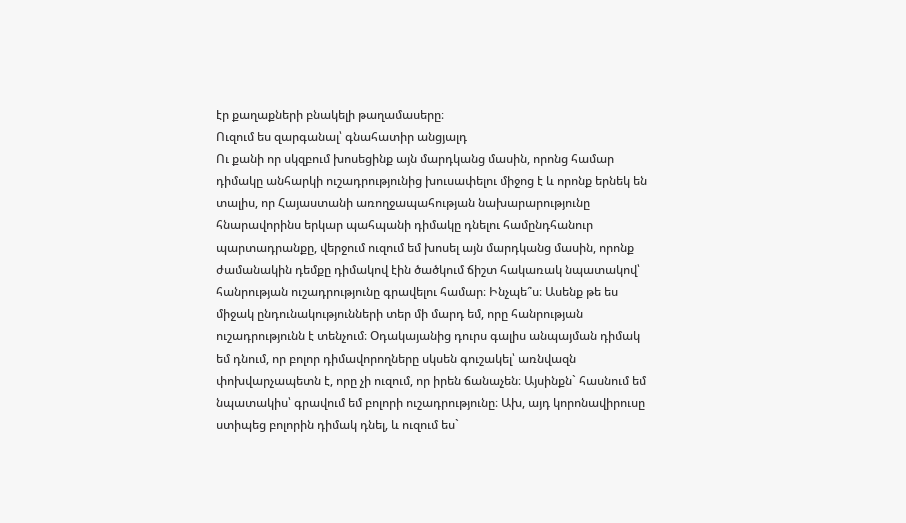էր քաղաքների բնակելի թաղամասերը։
Ուզում ես զարգանալ՝ գնահատիր անցյալդ
Ու քանի որ սկզբում խոսեցինք այն մարդկանց մասին, որոնց համար դիմակը անհարկի ուշադրությունից խուսափելու միջոց է և որոնք երնեկ են տալիս, որ Հայաստանի առողջապահության նախարարությունը հնարավորինս երկար պահպանի դիմակը դնելու համընդհանուր պարտադրանքը, վերջում ուզում եմ խոսել այն մարդկանց մասին, որոնք ժամանակին դեմքը դիմակով էին ծածկում ճիշտ հակառակ նպատակով՝ հանրության ուշադրությունը գրավելու համար։ Ինչպե՞ս։ Ասենք թե ես միջակ ընդունակությունների տեր մի մարդ եմ, որը հանրության ուշադրությունն է տենչում։ Օդակայանից դուրս գալիս անպայման դիմակ եմ դնում, որ բոլոր դիմավորողները սկսեն գուշակել՝ առնվազն փոխվարչապետն է, որը չի ուզում, որ իրեն ճանաչեն։ Այսինքն` հասնում եմ նպատակիս՝ գրավում եմ բոլորի ուշադրությունը։ Ախ, այդ կորոնավիրուսը ստիպեց բոլորին դիմակ դնել, և ուզում ես`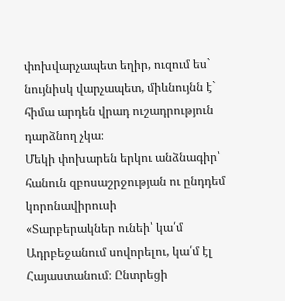փոխվարչապետ եղիր, ուզում ես` նույնիսկ վարչապետ, միևնույնն է` հիմա արդեն վրադ ուշադրություն դարձնող չկա։
Մեկի փոխարեն երկու անձնագիր՝ հանուն զբոսաշրջության ու ընդդեմ կորոնավիրուսի
«Տարբերակներ ունեի՝ կա՛մ Ադրբեջանում սովորելու, կա՛մ էլ Հայաստանում։ Ընտրեցի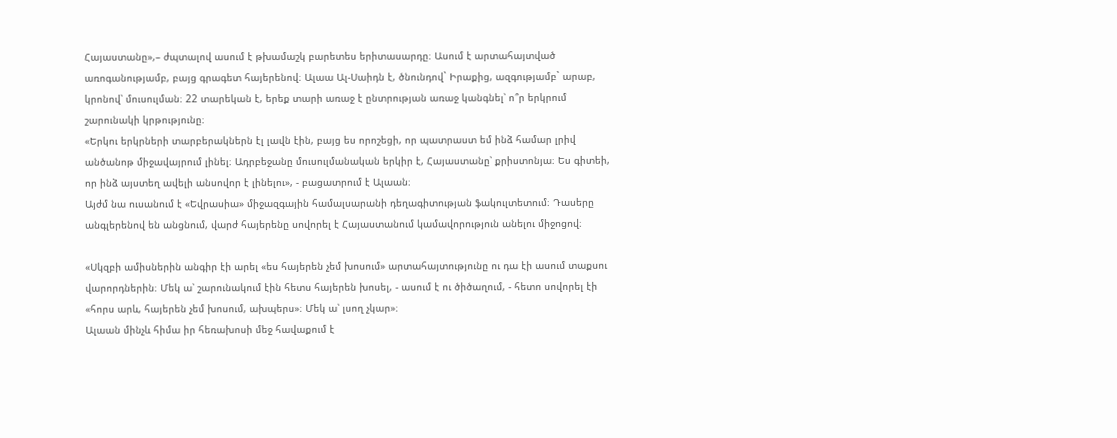Հայաստանը»,– ժպտալով ասում է թխամաշկ բարետես երիտասարդը։ Ասում է արտահայտված առոգանությամբ, բայց գրագետ հայերենով։ Ալաա Ալ-Սաիդն է, ծնունդով` Իրաքից, ազգությամբ` արաբ, կրոնով՝ մուսուլման։ 22 տարեկան է, երեք տարի առաջ է ընտրության առաջ կանգնել՝ ո՞ր երկրում շարունակի կրթությունը։
«Երկու երկրների տարբերակներն էլ լավն էին, բայց ես որոշեցի, որ պատրաստ եմ ինձ համար լրիվ անծանոթ միջավայրում լինել։ Ադրբեջանը մուսուլմանական երկիր է, Հայաստանը՝ քրիստոնյա։ Ես գիտեի, որ ինձ այստեղ ավելի անսովոր է լինելու», - բացատրում է Ալաան։
Այժմ նա ուսանում է «Եվրասիա» միջազգային համալսարանի դեղագիտության ֆակուլտետում։ Դասերը անգլերենով են անցնում, վարժ հայերենը սովորել է Հայաստանում կամավորություն անելու միջոցով։

«Սկզբի ամիսներին անգիր էի արել «ես հայերեն չեմ խոսում» արտահայտությունը ու դա էի ասում տաքսու վարորդներին։ Մեկ ա՝ շարունակում էին հետս հայերեն խոսել, - ասում է ու ծիծաղում, - հետո սովորել էի «հորս արև, հայերեն չեմ խոսում, ախպերս»։ Մեկ ա՝ լսող չկար»։
Ալաան մինչև հիմա իր հեռախոսի մեջ հավաքում է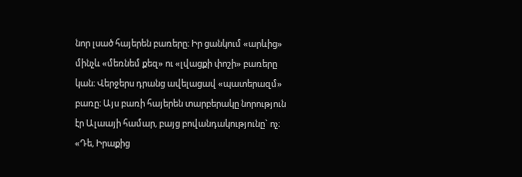նոր լսած հայերեն բառերը։ Իր ցանկում «արևից» մինչև «մեռնեմ քեզ» ու «լվացքի փոշի» բառերը կան։ Վերջերս դրանց ավելացավ «պատերազմ» բառը։ Այս բառի հայերեն տարբերակը նորություն էր Ալաայի համար, բայց բովանդակությունը` ոչ։
«Դե, Իրաքից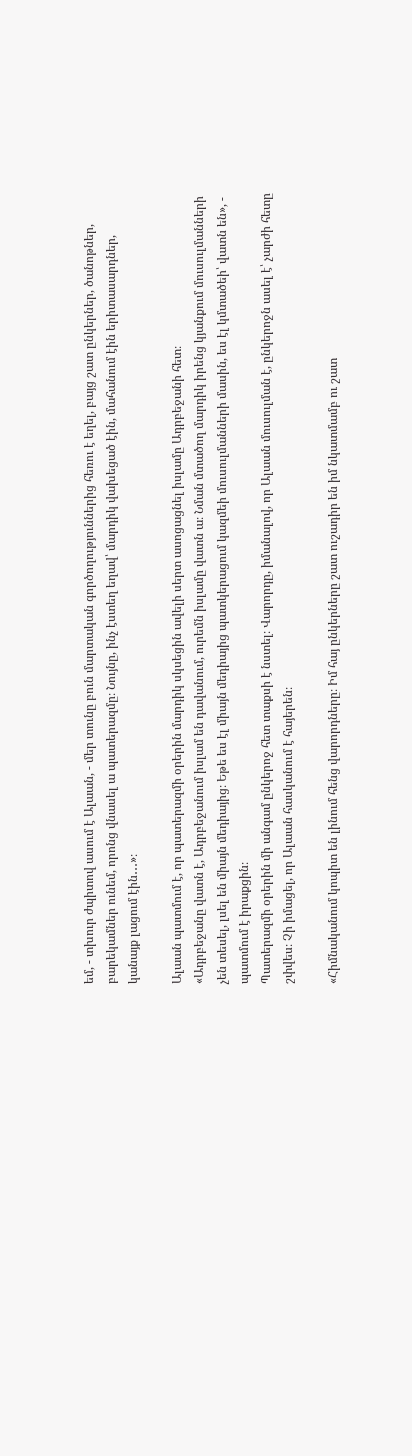եմ, - տխուր ժպիտով ասում է Ալաան, - մեր տունը բուն մարտական գործողություններից հեռու է եղել, բայց շատ ընկերներ, ծանոթներ, բարեկամներ ունեմ, որոնց վնասել ա պատերազմը։ Նույնը, ինչ էստեղ եղավ՝ մարդիկ վախեցած էին, մահանում էին երիտասարդներ, կանայք լացում էին․․․»։

Ալաան պատմում է, որ պատերազմի օրերին մարդիկ սկսեցին ավելի սերտ ասոցացնել իսլամը Ադրբեջանի հետ։
«Ադրբեջանը վատն է, Ադրբեջանում իսլամ են դավանում, ուրեմն իսլամը վատն ա։ Նման մտածող մարդիկ իրենց կյանքում մուսուլմանների չեն տեսել, լսել են միայն մեդիայից։ Եթե ես էլ միայն մեդիայից պատկերացում կազմեի մուսուլմանների մասին, ես էլ կմտածեի՝ վատն են», - պատմում է իրաքցին։
Պատերազմի օրերին մի անգամ ընկերոջ հետ տաքսի է նստել։ Վարորդը, իմանալով, որ Ալաան մուսուլման է, ընկերոջն ասել է՝ չարժի հետը շփվես։ Չի իմացել, որ Ալաան հասկանում է հայերեն։

«Հիմնականում կոպիտ են լինում հենց վարորդները։ Իմ հայ ընկերները շատ ուշադիր են իմ նկատմամբ ու շատ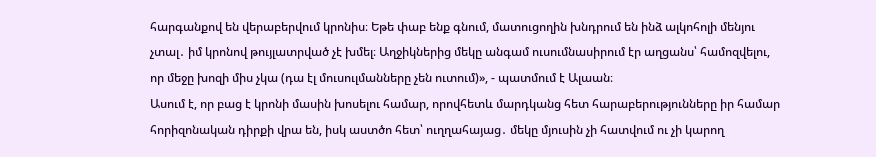հարգանքով են վերաբերվում կրոնիս։ Եթե փաբ ենք գնում, մատուցողին խնդրում են ինձ ալկոհոլի մենյու չտալ․ իմ կրոնով թույլատրված չէ խմել։ Աղջիկներից մեկը անգամ ուսումնասիրում էր աղցանս՝ համոզվելու, որ մեջը խոզի միս չկա (դա էլ մուսուլմանները չեն ուտում)», - պատմում է Ալաան։
Ասում է, որ բաց է կրոնի մասին խոսելու համար, որովհետև մարդկանց հետ հարաբերությունները իր համար հորիզոնական դիրքի վրա են, իսկ աստծո հետ՝ ուղղահայաց․ մեկը մյուսին չի հատվում ու չի կարող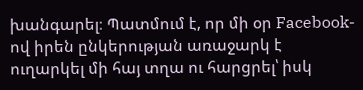խանգարել։ Պատմում է, որ մի օր Facebook-ով իրեն ընկերության առաջարկ է ուղարկել մի հայ տղա ու հարցրել՝ իսկ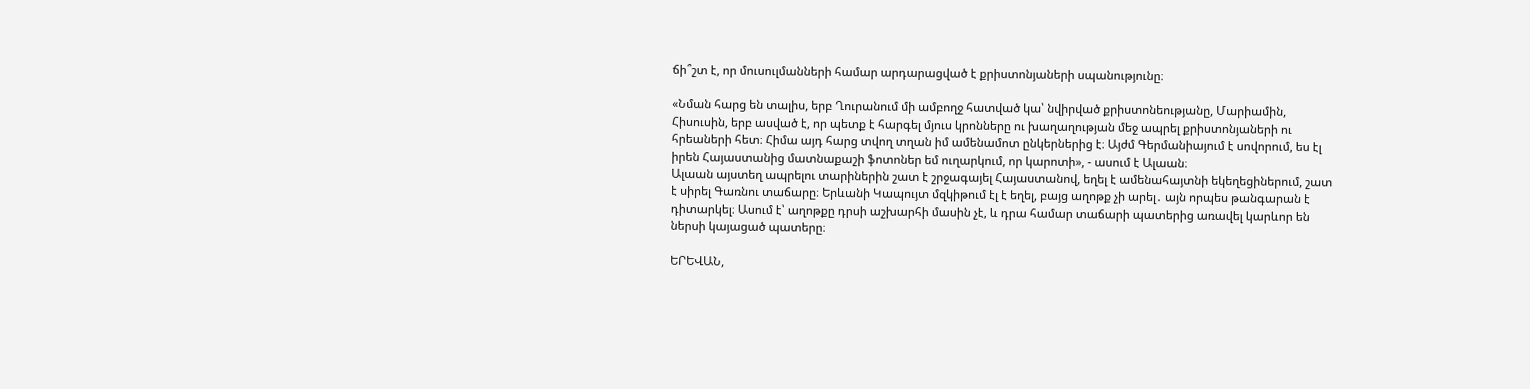ճի՞շտ է, որ մուսուլմանների համար արդարացված է քրիստոնյաների սպանությունը։

«Նման հարց են տալիս, երբ Ղուրանում մի ամբողջ հատված կա՝ նվիրված քրիստոնեությանը, Մարիամին, Հիսուսին, երբ ասված է, որ պետք է հարգել մյուս կրոնները ու խաղաղության մեջ ապրել քրիստոնյաների ու հրեաների հետ։ Հիմա այդ հարց տվող տղան իմ ամենամոտ ընկերներից է։ Այժմ Գերմանիայում է սովորում, ես էլ իրեն Հայաստանից մատնաքաշի ֆոտոներ եմ ուղարկում, որ կարոտի», - ասում է Ալաան։
Ալաան այստեղ ապրելու տարիներին շատ է շրջագայել Հայաստանով, եղել է ամենահայտնի եկեղեցիներում, շատ է սիրել Գառնու տաճարը։ Երևանի Կապույտ մզկիթում էլ է եղել, բայց աղոթք չի արել․ այն որպես թանգարան է դիտարկել։ Ասում է՝ աղոթքը դրսի աշխարհի մասին չէ, և դրա համար տաճարի պատերից առավել կարևոր են ներսի կայացած պատերը։

ԵՐԵՎԱՆ,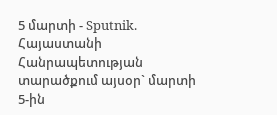5 մարտի - Sputnik. Հայաստանի Հանրապետության տարածքում այսօր` մարտի 5-ին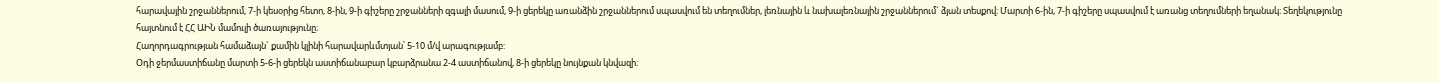հարավային շրջաններում, 7-ի կեսօրից հետո, 8-ին, 9-ի գիշերը շրջանների զգալի մասում, 9-ի ցերեկը առանձին շրջաններում սպասվում են տեղումներ, լեռնային և նախալեռնային շրջաններում` ձյան տեսքով։ Մարտի 6-ին, 7-ի գիշերը սպասվում է առանց տեղումների եղանակ։ Տեղեկությունը հայտնում է ՀՀ ԱԻՆ մամուլի ծառայությունը։
Հաղորդագրության համաձայն` քամին կլինի հարավարևմտյան՝ 5-10 մ/վ արագությամբ:
Օդի ջերմաստիճանը մարտի 5-6-ի ցերեկն աստիճանաբար կբարձրանա 2-4 աստիճանով, 8-ի ցերեկը նույնքան կնվազի։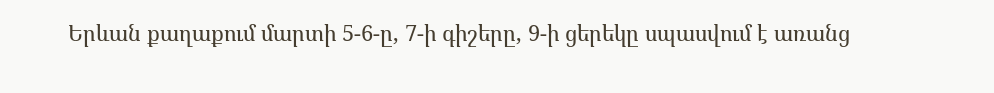Երևան քաղաքում մարտի 5-6-ը, 7-ի գիշերը, 9-ի ցերեկը սպասվում է առանց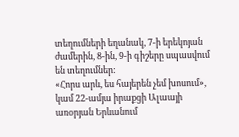տեղումների եղանակ, 7-ի երեկոյան ժամերին, 8-ին, 9-ի գիշերը սպասվում են տեղումներ:
«Հորս արև, ես հայերեն չեմ խոսում», կամ 22-ամյա իրաքցի Ալաայի առօրյան Երևանում